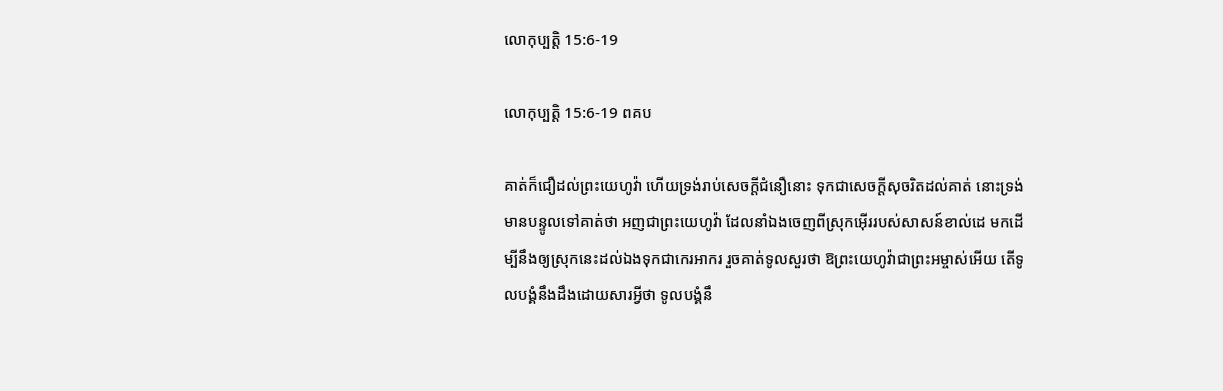លោកុ‌ប្បត្តិ 15:6-19

លោកុ‌ប្បត្តិ 15:6-19 ពគប

គាត់ក៏ជឿដល់ព្រះ‌យេហូវ៉ា ហើយទ្រង់រាប់សេចក្ដីជំនឿនោះ ទុកជាសេចក្ដីសុចរិតដល់គាត់ នោះទ្រង់មានបន្ទូលទៅគាត់ថា អញជាព្រះ‌យេហូវ៉ា ដែលនាំឯងចេញពីស្រុកអ៊ើររបស់សាសន៍ខាល់ដេ មកដើម្បីនឹងឲ្យស្រុកនេះដល់ឯងទុកជាកេរ‌អាករ រួចគាត់ទូលសួរថា ឱព្រះ‌យេហូវ៉ាជាព្រះ‌អម្ចាស់អើយ តើទូលបង្គំនឹងដឹងដោយ‌សារអ្វីថា ទូលបង្គំនឹ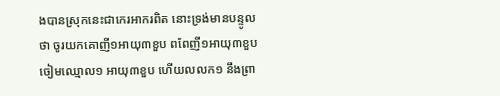ងបានស្រុកនេះជាកេរ‌អាករពិត នោះទ្រង់មានបន្ទូលថា ចូរយកគោញី១អាយុ៣ខួប ពពែញី១អាយុ៣ខួប ចៀមឈ្មោល១ អាយុ៣ខួប ហើយលលក១ នឹងព្រា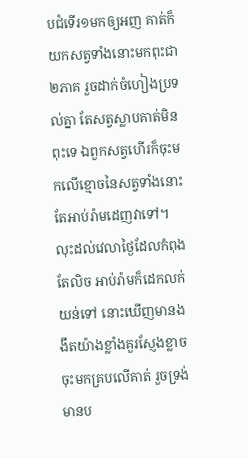បជំទើរ១មកឲ្យអញ គាត់ក៏យកសត្វទាំងនោះមកពុះជា២ភាគ រួចដាក់ចំហៀងប្រទល់គ្នា តែសត្វស្លាបគាត់មិនពុះទេ ឯពួកសត្វហើរក៏ចុះមកលើខ្មោចនៃសត្វទាំងនោះ តែអាប់រ៉ាមដេញវាទៅ។ លុះដល់វេលាថ្ងៃដែលកំពុងតែលិច អាប់រ៉ាមក៏ដេកលក់យន់ទៅ នោះឃើញមានងងឹតយ៉ាងខ្លាំងគួរស្ញែង‌ខ្លាចចុះមកគ្របលើគាត់ រួចទ្រង់មានប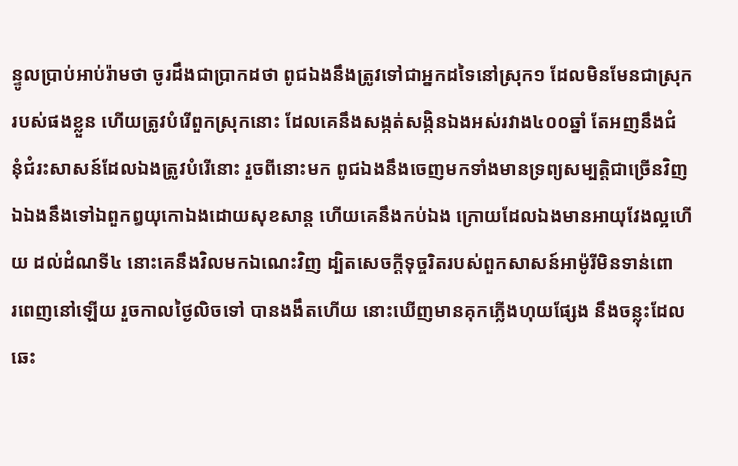ន្ទូលប្រាប់អាប់រ៉ាមថា ចូរដឹងជាប្រាកដថា ពូជឯងនឹងត្រូវទៅជាអ្នកដទៃនៅស្រុក១ ដែលមិនមែនជាស្រុករបស់ផងខ្លួន ហើយត្រូវបំរើពួកស្រុកនោះ ដែលគេនឹងសង្កត់‌សង្កិនឯងអស់រវាង៤០០ឆ្នាំ តែអញនឹងជំនុំ‌ជំរះសាសន៍ដែលឯងត្រូវបំរើនោះ រួចពីនោះមក ពូជឯងនឹងចេញមកទាំងមានទ្រព្យសម្បត្តិជាច្រើនវិញ ឯឯងនឹងទៅឯពួកឰយុកោឯងដោយសុខ‌សាន្ត ហើយគេនឹងកប់ឯង ក្រោយដែលឯងមានអាយុវែងល្អហើយ ដល់ដំណទី៤ នោះគេនឹងវិលមកឯណេះវិញ ដ្បិតសេចក្ដីទុច្ចរិតរបស់ពួកសាសន៍អាម៉ូរីមិនទាន់ពោរ‌ពេញនៅឡើយ រួចកាលថ្ងៃលិចទៅ បានងងឹតហើយ នោះឃើញមានគុកភ្លើងហុយផ្សែង នឹងចន្លុះដែលឆេះ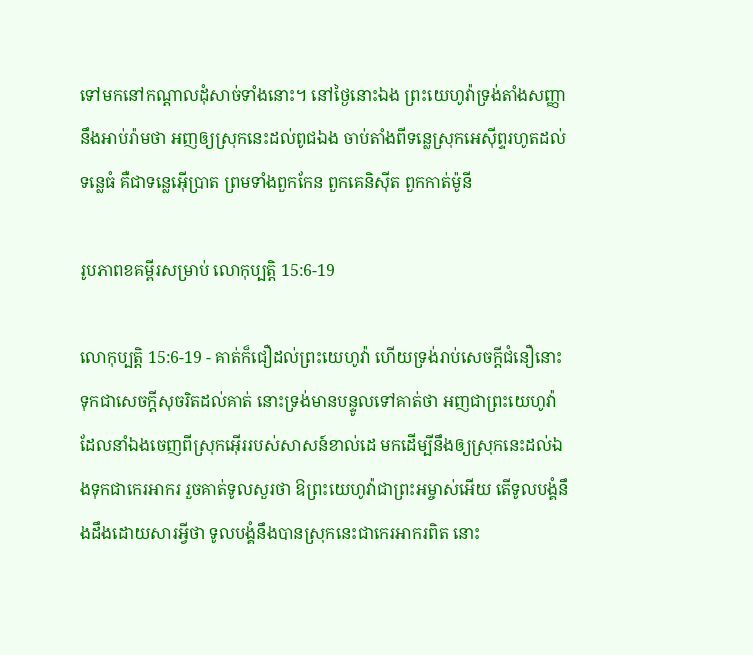ទៅមកនៅកណ្តាលដុំសាច់ទាំងនោះ។ នៅថ្ងៃនោះឯង ព្រះ‌យេហូវ៉ាទ្រង់តាំងសញ្ញានឹងអាប់រ៉ាមថា អញឲ្យស្រុកនេះដល់ពូជឯង ចាប់តាំងពីទន្លេស្រុកអេស៊ីព្ទរហូតដល់ទន្លេធំ គឺជាទន្លេអ៊ើប្រាត ព្រមទាំងពួកកែន ពួកគេនិស៊ីត ពួកកាត់‌ម៉ូនី

រូបភាពខគម្ពីរសម្រាប់ លោកុ‌ប្បត្តិ 15:6-19

លោកុ‌ប្បត្តិ 15:6-19 - គាត់ក៏ជឿដល់ព្រះ‌យេហូវ៉ា ហើយទ្រង់រាប់សេចក្ដីជំនឿនោះ ទុកជាសេចក្ដីសុចរិតដល់គាត់ នោះទ្រង់មានបន្ទូលទៅគាត់ថា អញជាព្រះ‌យេហូវ៉ា ដែលនាំឯងចេញពីស្រុកអ៊ើររបស់សាសន៍ខាល់ដេ មកដើម្បីនឹងឲ្យស្រុកនេះដល់ឯងទុកជាកេរ‌អាករ រួចគាត់ទូលសួរថា ឱព្រះ‌យេហូវ៉ាជាព្រះ‌អម្ចាស់អើយ តើទូលបង្គំនឹងដឹងដោយ‌សារអ្វីថា ទូលបង្គំនឹងបានស្រុកនេះជាកេរ‌អាករពិត នោះ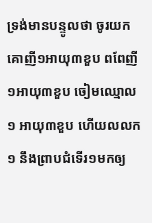ទ្រង់មានបន្ទូលថា ចូរយកគោញី១អាយុ៣ខួប ពពែញី១អាយុ៣ខួប ចៀមឈ្មោល១ អាយុ៣ខួប ហើយលលក១ នឹងព្រាបជំទើរ១មកឲ្យ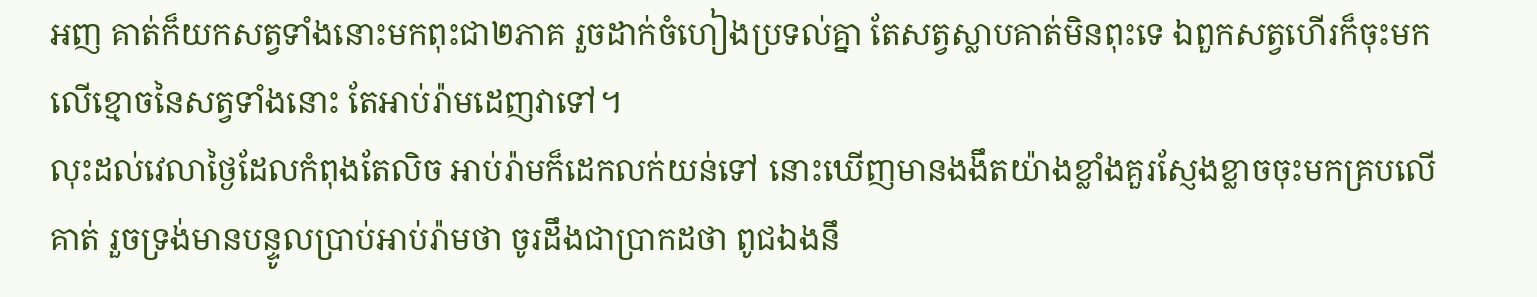អញ គាត់ក៏យកសត្វទាំងនោះមកពុះជា២ភាគ រួចដាក់ចំហៀងប្រទល់គ្នា តែសត្វស្លាបគាត់មិនពុះទេ ឯពួកសត្វហើរក៏ចុះមកលើខ្មោចនៃសត្វទាំងនោះ តែអាប់រ៉ាមដេញវាទៅ។
លុះដល់វេលាថ្ងៃដែលកំពុងតែលិច អាប់រ៉ាមក៏ដេកលក់យន់ទៅ នោះឃើញមានងងឹតយ៉ាងខ្លាំងគួរស្ញែង‌ខ្លាចចុះមកគ្របលើគាត់ រួចទ្រង់មានបន្ទូលប្រាប់អាប់រ៉ាមថា ចូរដឹងជាប្រាកដថា ពូជឯងនឹ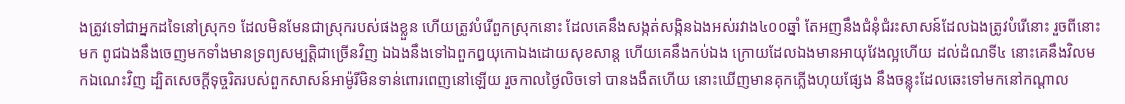ងត្រូវទៅជាអ្នកដទៃនៅស្រុក១ ដែលមិនមែនជាស្រុករបស់ផងខ្លួន ហើយត្រូវបំរើពួកស្រុកនោះ ដែលគេនឹងសង្កត់‌សង្កិនឯងអស់រវាង៤០០ឆ្នាំ តែអញនឹងជំនុំ‌ជំរះសាសន៍ដែលឯងត្រូវបំរើនោះ រួចពីនោះមក ពូជឯងនឹងចេញមកទាំងមានទ្រព្យសម្បត្តិជាច្រើនវិញ ឯឯងនឹងទៅឯពួកឰយុកោឯងដោយសុខ‌សាន្ត ហើយគេនឹងកប់ឯង ក្រោយដែលឯងមានអាយុវែងល្អហើយ ដល់ដំណទី៤ នោះគេនឹងវិលមកឯណេះវិញ ដ្បិតសេចក្ដីទុច្ចរិតរបស់ពួកសាសន៍អាម៉ូរីមិនទាន់ពោរ‌ពេញនៅឡើយ រួចកាលថ្ងៃលិចទៅ បានងងឹតហើយ នោះឃើញមានគុកភ្លើងហុយផ្សែង នឹងចន្លុះដែលឆេះទៅមកនៅកណ្តាល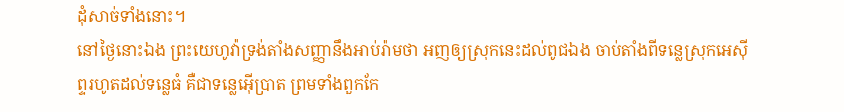ដុំសាច់ទាំងនោះ។
នៅថ្ងៃនោះឯង ព្រះ‌យេហូវ៉ាទ្រង់តាំងសញ្ញានឹងអាប់រ៉ាមថា អញឲ្យស្រុកនេះដល់ពូជឯង ចាប់តាំងពីទន្លេស្រុកអេស៊ីព្ទរហូតដល់ទន្លេធំ គឺជាទន្លេអ៊ើប្រាត ព្រមទាំងពួកកែ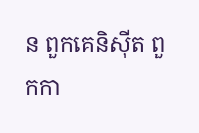ន ពួកគេនិស៊ីត ពួកកា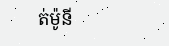ត់‌ម៉ូនី